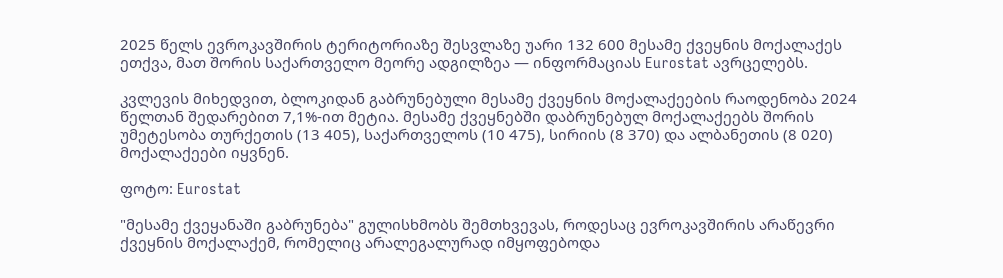2025 წელს ევროკავშირის ტერიტორიაზე შესვლაზე უარი 132 600 მესამე ქვეყნის მოქალაქეს ეთქვა, მათ შორის საქართველო მეორე ადგილზეა — ინფორმაციას Eurostat ავრცელებს.

კვლევის მიხედვით, ბლოკიდან გაბრუნებული მესამე ქვეყნის მოქალაქეების რაოდენობა 2024 წელთან შედარებით 7,1%-ით მეტია. მესამე ქვეყნებში დაბრუნებულ მოქალაქეებს შორის უმეტესობა თურქეთის (13 405), საქართველოს (10 475), სირიის (8 370) და ალბანეთის (8 020) მოქალაქეები იყვნენ.

ფოტო: Eurostat

"მესამე ქვეყანაში გაბრუნება" გულისხმობს შემთხვევას, როდესაც ევროკავშირის არაწევრი ქვეყნის მოქალაქემ, რომელიც არალეგალურად იმყოფებოდა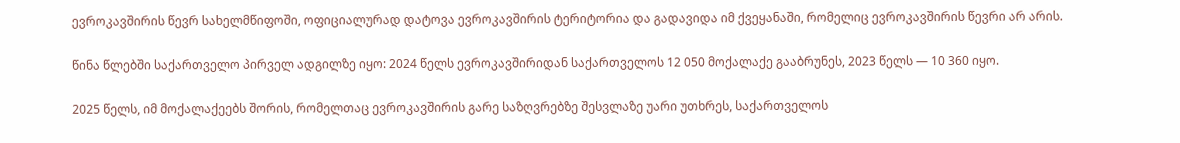ევროკავშირის წევრ სახელმწიფოში, ოფიციალურად დატოვა ევროკავშირის ტერიტორია და გადავიდა იმ ქვეყანაში, რომელიც ევროკავშირის წევრი არ არის.

წინა წლებში საქართველო პირველ ადგილზე იყო: 2024 წელს ევროკავშირიდან საქართველოს 12 050 მოქალაქე გააბრუნეს, 2023 წელს — 10 360 იყო.

2025 წელს, იმ მოქალაქეებს შორის, რომელთაც ევროკავშირის გარე საზღვრებზე შესვლაზე უარი უთხრეს, საქართველოს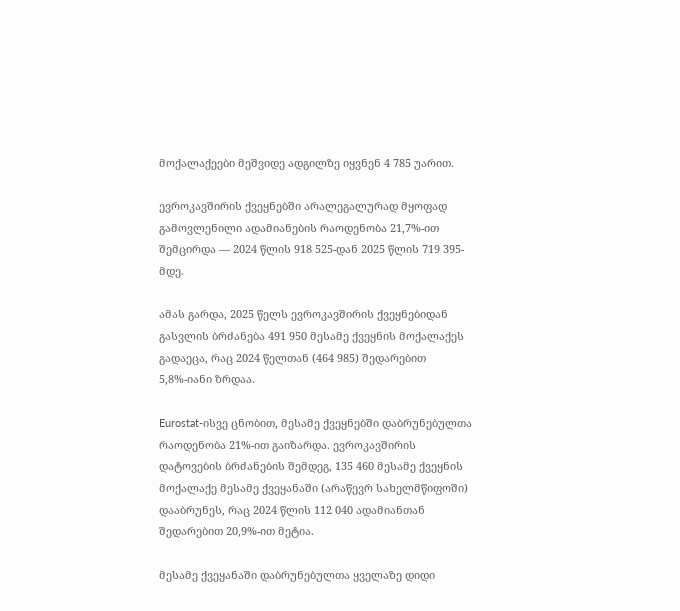მოქალაქეები მეშვიდე ადგილზე იყვნენ 4 785 უარით.

ევროკავშირის ქვეყნებში არალეგალურად მყოფად გამოვლენილი ადამიანების რაოდენობა 21,7%-ით შემცირდა — 2024 წლის 918 525-დან 2025 წლის 719 395-მდე.

ამას გარდა, 2025 წელს ევროკავშირის ქვეყნებიდან გასვლის ბრძანება 491 950 მესამე ქვეყნის მოქალაქეს გადაეცა, რაც 2024 წელთან (464 985) შედარებით 5,8%-იანი ზრდაა.

Eurostat-ისვე ცნობით, მესამე ქვეყნებში დაბრუნებულთა რაოდენობა 21%-ით გაიზარდა. ევროკავშირის დატოვების ბრძანების შემდეგ, 135 460 მესამე ქვეყნის მოქალაქე მესამე ქვეყანაში (არაწევრ სახელმწიფოში) დააბრუნეს, რაც 2024 წლის 112 040 ადამიანთან შედარებით 20,9%-ით მეტია.

მესამე ქვეყანაში დაბრუნებულთა ყველაზე დიდი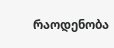რაოდენობა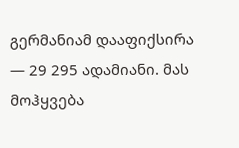გერმანიამ დააფიქსირა — 29 295 ადამიანი. მას მოჰყვება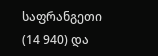საფრანგეთი (14 940) და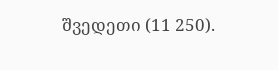შვედეთი (11 250).